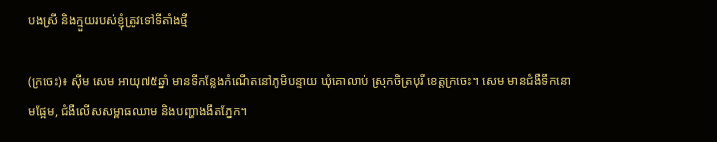បងស្រី និងក្មួយរបស់ខ្ញុំត្រូវទៅទីតាំងថ្មី

(ក្រចេះ)៖ ស៊ីម សេម អាយុ៧៥ឆ្នាំ មានទីកន្លែងកំណើតនៅភូមិបន្ទាយ ឃុំគោលាប់ ស្រុកចិត្របុរី ខេត្តក្រចេះ។ សេម មានជំងឺទឹកនោមផ្អែម, ជំងឺលើសសម្ពាធឈាម និងបញ្ហាងងឹតភ្នែក។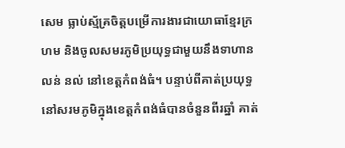សេម ធ្លាប់ស្ម័គ្រចិត្តបម្រើការងារជាយោធាខ្មែរក្រហម និងចូលសមរភូមិប្រយុទ្ធជាមួយនឹងទាហាន លន់ នល់ នៅខេត្តកំពង់ធំ។ បន្ទាប់ពីគាត់ប្រយុទ្ធនៅសរមភូមិក្នុងខេត្តកំពង់ធំបានចំនួនពីរឆ្នាំ គាត់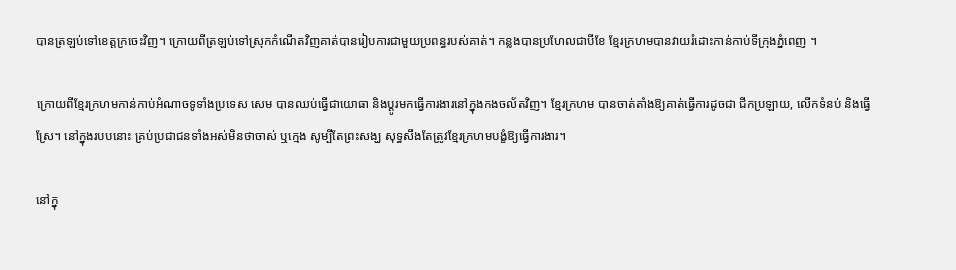បានត្រឡប់ទៅខេត្តក្រចេះវិញ។ ក្រោយពីត្រឡប់ទៅស្រុកកំណើតវិញគាត់បានរៀបការជាមួយប្រពន្ធរបស់គាត់។ កន្លងបានប្រហែលជាបីខែ ខ្មែរក្រហមបានវាយរំដោះកាន់កាប់ទីក្រុងភ្នំពេញ ។

ក្រោយពីខ្មែរក្រហមកាន់កាប់អំណាចទូទាំងប្រទេស សេម បានឈប់ធ្វើជាយោធា និងប្ដូរមកធ្វើការងារនៅក្នុងកងចល័តវិញ។ ខ្មែរក្រហម បានចាត់តាំងឱ្យគាត់ធ្វើការដូចជា ជីកប្រឡាយ, លើកទំនប់ និងធ្វើស្រែ។ នៅក្នុងរបបនោះ គ្រប់ប្រជាជនទាំងអស់មិនថាចាស់ ឬក្មេង សូម្បីតែព្រះសង្ឃ សុទ្ធសឹងតែត្រូវខ្មែរក្រហមបង្ខំឱ្យធ្វើការងារ។

នៅក្នុ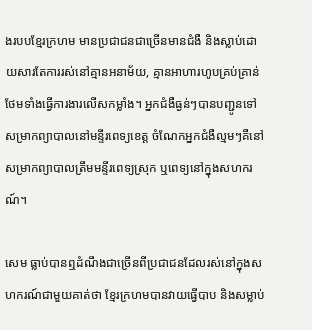ងរបបខ្មែរក្រហម មានប្រជាជនជាច្រើនមានជំងឺ និងស្លាប់ដោយសារតែការរស់នៅគ្មានអនាម័យ, គ្មានអាហារហូបគ្រប់គ្រាន់ ថែមទាំងធ្វើការងារលើសកម្លាំង។ អ្នកជំងឺធ្ងន់ៗបានបញ្ជូនទៅសម្រាកព្យាបាលនៅមន្ទីរពេទ្យខេត្ត ចំណែកអ្នកជំងឺល្មមៗគឺនៅសម្រាកព្យាបាលត្រឹមមន្ទីរពេទ្យស្រុក ឬពេទ្យនៅក្នុងសហករណ៍។

សេម ធ្លាប់បានឮដំណឹងជាច្រើនពីប្រជាជនដែលរស់នៅក្នុងសហករណ៍ជាមួយគាត់ថា ខ្មែរក្រហមបានវាយធ្វើបាប និងសម្លាប់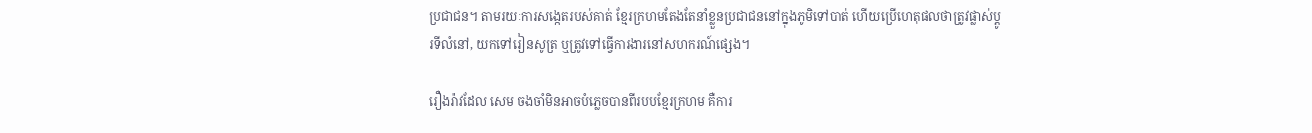ប្រជាជន។ តាមរយៈការសង្កេតរបស់គាត់ ខ្មែរក្រហមតែងតែនាំខ្លួនប្រជាជននៅក្នុងភូមិទៅបាត់ ហើយប្រើហេតុផលថាត្រូវផ្លាស់ប្ដូរទីលំនៅ, យកទៅរៀនសូត្រ ឬត្រូវទៅធ្វើការងារនៅសហករណ៍ផ្សេង។

រឿងរ៉ាវដែល សេម ចងចាំមិនអាចបំភ្លេចបានពីរបបខ្មែរក្រហម គឺការ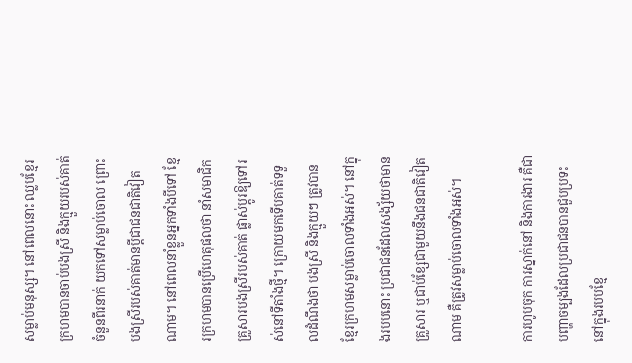សម្លាប់មនុស្ស។ នៅពេលនោះ ឈ្លបខ្មែរក្រហមបានចាប់បងស្រី និងក្មួយរបស់គាត់ចំនួនពីរនាក់ យកទៅសម្លាប់ចោល ព្រោះបងស្រីរបស់គាត់មានប្ដីជាជនជាតិវៀតណាម។ នៅពេលនាំខ្លួនអ្នកទាំងបីទៅ ខ្មែរក្រហមបានប្រើហេតុផលថា នាំសមាជិកគ្រួសារបងស្រីរបស់គាត់ ផ្លាស់ប្ដូរឱ្យទៅរស់នៅទីតាំងថ្មី។ ក្រោយមកទើបគាត់ទទួលដំណឹងថា បងស្រី និងក្មួយៗ ត្រូវបានខ្មែរក្រហមសម្លាប់ចោលទាំងអស់។ នៅក្នុងរបបនោះ ប្រជាជនដែលសង្ស័យថាមានគ្រួសារ ឬជាប់ខ្សែជាមួយនឹងជនជាតិវៀតណាម គឺត្រូវសម្លាប់ចោលទាំងអស់។

ការហូបចុក ការស្នាក់នៅ និងការងារ គឺជាបញ្ហាចម្បងដែលប្រជាជនបានជួបប្រទះនៅក្នុងរបបខ្មែ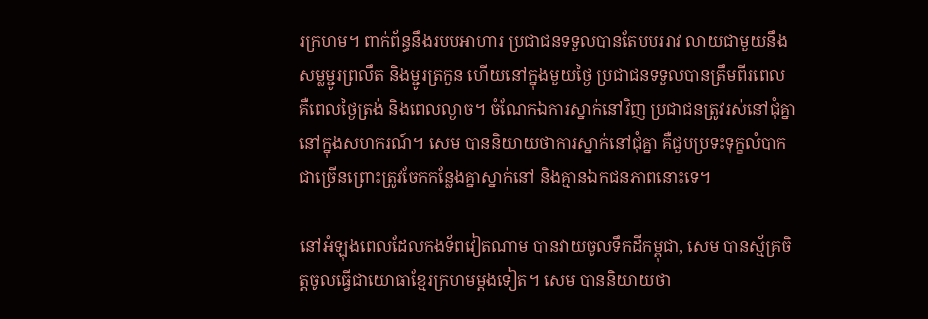រក្រហម។ ពាក់ព័ន្ធនឹងរបបអាហារ ប្រជាជនទទួលបានតែបបររាវ លាយជាមួយនឹងសម្លម្ជូរព្រលឹត និងម្ជូរត្រកួន ហើយនៅក្នុងមួយថ្ងៃ ប្រជាជនទទួលបានត្រឹមពីរពេល គឺពេលថ្ងៃត្រង់ និងពេលល្ងាច។ ចំណែកឯការស្នាក់នៅវិញ ប្រជាជនត្រូវរស់នៅជុំគ្នានៅក្នុងសហករណ៍។ សេម បាននិយាយថាការស្នាក់នៅជុំគ្នា គឺជួបប្រទះទុក្ខលំបាកជាច្រើនព្រោះត្រូវចែកកន្លែងគ្នាស្នាក់នៅ និងគ្មានឯកជនភាពនោះទេ។

នៅអំឡុងពេលដែលកងទ័ពវៀតណាម បានវាយចូលទឹកដីកម្ពុជា, សេម បានស្ម័គ្រចិត្តចូលធ្វើជាយោធាខ្មែរក្រហមម្ដងទៀត។ សេម បាននិយាយថា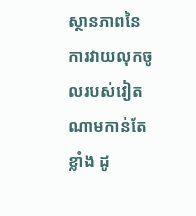ស្ថានភាពនៃការវាយលុកចូលរបស់វៀតណាមកាន់តែខ្លាំង ដូ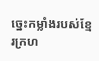ច្នេះកម្លាំងរបស់ខ្មែរក្រហ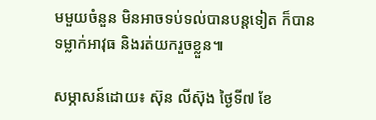មមួយចំនួន មិនអាចទប់ទល់បានបន្តទៀត ក៏បានទម្លាក់អាវុធ និងរត់យករួចខ្លួន៕

សម្ភាសន៍ដោយ៖ ស៊ុន លីស៊ុង ថ្ងៃទី៧ ខែ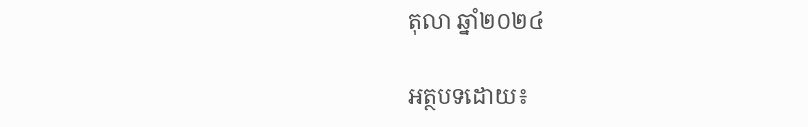តុលា ឆ្នាំ២០២៤

អត្ថបទដោយ៖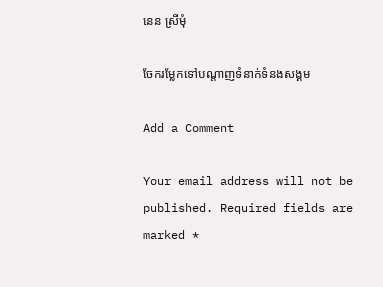នេន ស្រីមុំ

ចែករម្លែកទៅបណ្តាញទំនាក់ទំនងសង្គម

Add a Comment

Your email address will not be published. Required fields are marked *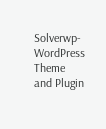Solverwp- WordPress Theme and Plugin